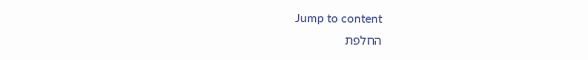Jump to content
החלפת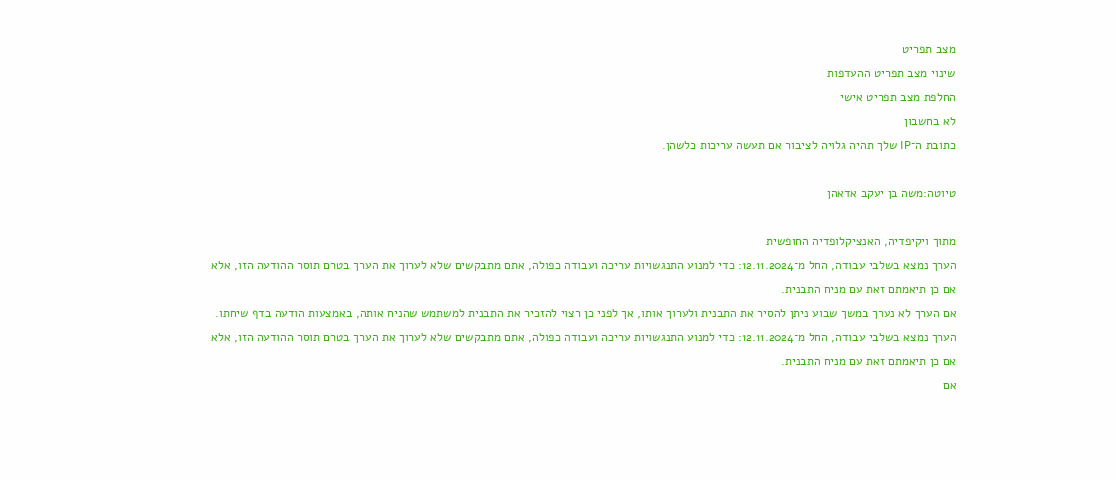מצב תפריט
שינוי מצב תפריט ההעדפות
החלפת מצב תפריט אישי
לא בחשבון
כתובת ה־IP שלך תהיה גלויה לציבור אם תעשה עריכות כלשהן.

טיוטה:משה בן יעקב אדאהן

מתוך ויקיפדיה, האנציקלופדיה החופשית
הערך נמצא בשלבי עבודה, החל מ־12.11.2024: כדי למנוע התנגשויות עריכה ועבודה כפולה, אתם מתבקשים שלא לערוך את הערך בטרם תוסר ההודעה הזו, אלא אם כן תיאמתם זאת עם מניח התבנית.
אם הערך לא נערך במשך שבוע ניתן להסיר את התבנית ולערוך אותו, אך לפני כן רצוי להזכיר את התבנית למשתמש שהניח אותה, באמצעות הודעה בדף שיחתו.
הערך נמצא בשלבי עבודה, החל מ־12.11.2024: כדי למנוע התנגשויות עריכה ועבודה כפולה, אתם מתבקשים שלא לערוך את הערך בטרם תוסר ההודעה הזו, אלא אם כן תיאמתם זאת עם מניח התבנית.
אם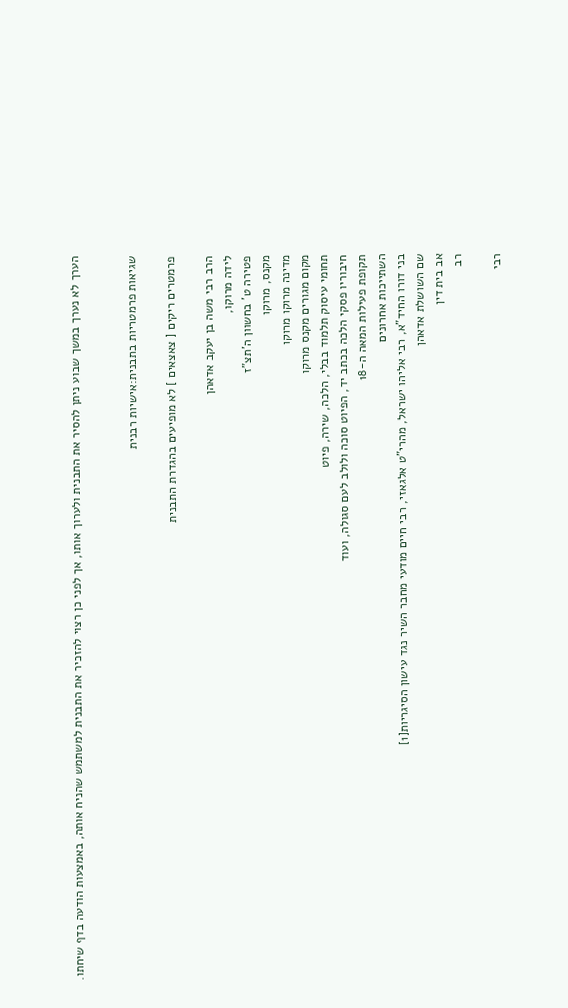הערך לא נערך במשך שבוע ניתן להסיר את התבנית ולערוך אותו, אך לפני כן רצוי להזכיר את התבנית למשתמש שהניח אותה, באמצעות הודעה בדף שיחתו.


שגיאות פרמטריות בתבנית:אישיות רבנית

פרמטרים ריקים [ צאצאים ] לא מופיעים בהגדרת התבנית

הרב רבי משה בן יעקב אדאהן
לידה מרוקו,
פטירה ט' בחשוון ה'תצ"ז
מקנס, מרוקו
מדינה מרוקו מרוקו
מקום מגורים מקנס מרוקו
תחומי עיסוק תלמוד בבלי, הלכה, שירה, פיוט
חיבוריו פסקי הלכה בכתב יד, הפיוט סוכה ולולב לעם סגולה, ועוד
תקופת פעילות המאה ה-18
השתייכות אחרונים
בני דורו החיד"א, רבי אליהו ישראל, מהרי"ט אלגאזי, רבי חיים מודעי מחבר השיר נגד עישון הסיגריות[1]
שם השושלת אדאהן
אב בית דין
רב

רבי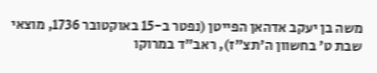משה בן יעקב אדהאן הפייטן (נפטר ב-15 באוקטובר 1736, מוצאי שבת ט' בחשוון ה'תצ"ז), ראב"ד במרוקו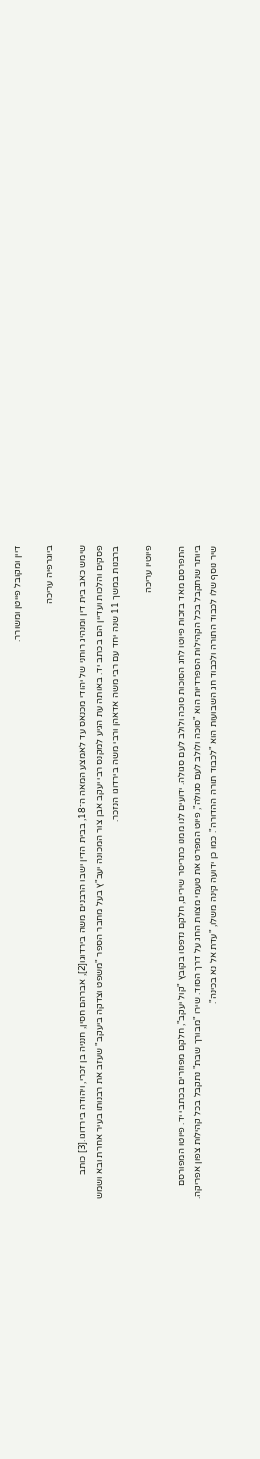דיין ומקובל פייטן ומשורר.

ביוגרפיה עריכה

שימש כאב בית דין ומנהיג רוחני של יהודי מכנאס עד לאמצע המאה ה־18, בבית הדין ישבו הרבנים משה בירדוגו[2], אברהם חסין, חנניה בן זכרי, ויהודה בירדוגו.[3] כותב פסקים והלכות ועדיין הם בכתב יד. באותה עת הגיע למקנס רבי יעקב אבן צור המכונה יעב"ץ בעל מחבר הספר "משפט וצדקה ביעקב" שעזב את רבנותו בעיר אחרת ובא ושמש ברבנות במשך 11 שנה יחד עם רבי משה אדאהן ורבי משה בירדוגו הנזכר.

פיוטיו עריכה

התפרסם מאד בזכות פיוטו לחג הסוכות סוכה ולולב לעם סגולה. ידועים לנו ממנו כתריסר שירים, חלקם נדפסו בקובץ "קול יעקב", חלקם מפוזרים בכתבי יד. פיוטו המפורסם ביותר שנתקבל בכל הקהילות הספרדיות הוא "סוכה ולולב לעם סגולה", פיוט המפרט את טעמי מצוות החג על דרך הסוד. שירו "מבורך שבת" נתקבל בכל קהילות צפון אפריקה. שיר נוסף שלו לכבוד התורה ולכבוד חג השבועות הוא "לכבוד תורה ההדורה". כמו כן ידועה קינה משלו, "עדת אל נא בכינה".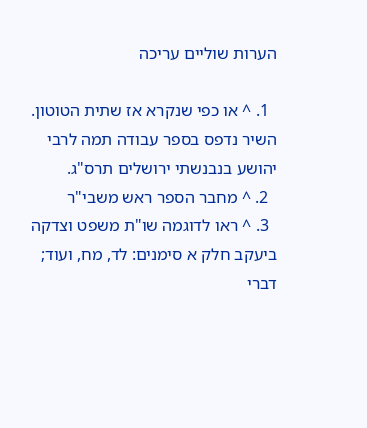הערות שוליים עריכה

  1. ^ או כפי שנקרא אז שתית הטוטון. השיר נדפס בספר עבודה תמה לרבי יהושע בנבנשתי ירושלים תרס"ג.
  2. ^ מחבר הספר ראש משבי"ר
  3. ^ ראו לדוגמה שו"ת משפט וצדקה ביעקב חלק א סימנים: לד, מח, ועוד; דברי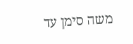משה סימן עד